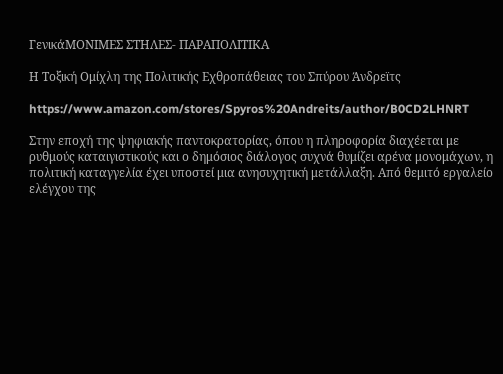ΓενικάΜΟΝΙΜΕΣ ΣΤΗΛΕΣ- ΠΑΡΑΠΟΛΙΤΙΚΑ

Η Τοξική Ομίχλη της Πολιτικής Εχθροπάθειας του Σπύρου Άνδρεϊτς

https://www.amazon.com/stores/Spyros%20Andreits/author/B0CD2LHNRT

Στην εποχή της ψηφιακής παντοκρατορίας, όπου η πληροφορία διαχέεται με ρυθμούς καταιγιστικούς και ο δημόσιος διάλογος συχνά θυμίζει αρένα μονομάχων, η πολιτική καταγγελία έχει υποστεί μια ανησυχητική μετάλλαξη. Από θεμιτό εργαλείο ελέγχου της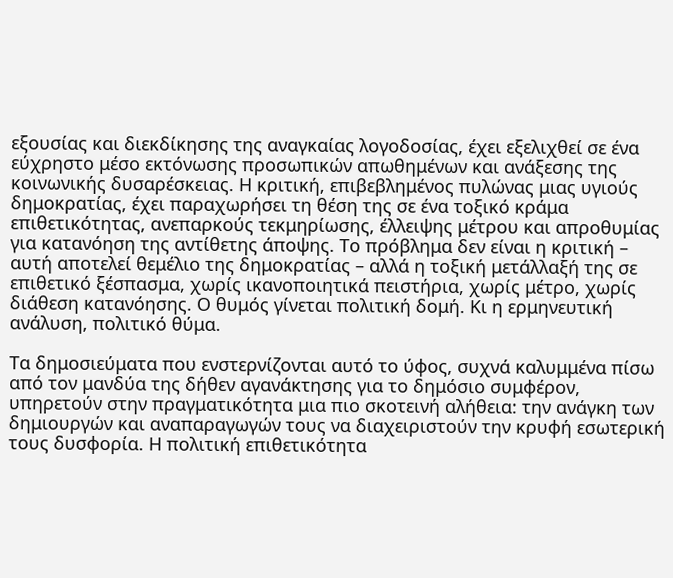εξουσίας και διεκδίκησης της αναγκαίας λογοδοσίας, έχει εξελιχθεί σε ένα εύχρηστο μέσο εκτόνωσης προσωπικών απωθημένων και ανάξεσης της κοινωνικής δυσαρέσκειας. Η κριτική, επιβεβλημένος πυλώνας μιας υγιούς δημοκρατίας, έχει παραχωρήσει τη θέση της σε ένα τοξικό κράμα επιθετικότητας, ανεπαρκούς τεκμηρίωσης, έλλειψης μέτρου και απροθυμίας για κατανόηση της αντίθετης άποψης. Το πρόβλημα δεν είναι η κριτική – αυτή αποτελεί θεμέλιο της δημοκρατίας – αλλά η τοξική μετάλλαξή της σε επιθετικό ξέσπασμα, χωρίς ικανοποιητικά πειστήρια, χωρίς μέτρο, χωρίς διάθεση κατανόησης. Ο θυμός γίνεται πολιτική δομή. Κι η ερμηνευτική ανάλυση, πολιτικό θύμα.

Τα δημοσιεύματα που ενστερνίζονται αυτό το ύφος, συχνά καλυμμένα πίσω από τον μανδύα της δήθεν αγανάκτησης για το δημόσιο συμφέρον, υπηρετούν στην πραγματικότητα μια πιο σκοτεινή αλήθεια: την ανάγκη των δημιουργών και αναπαραγωγών τους να διαχειριστούν την κρυφή εσωτερική τους δυσφορία. Η πολιτική επιθετικότητα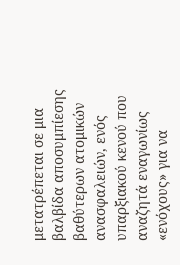μετατρέπεται σε μια βαλβίδα αποσυμπίεσης βαθύτερων ατομικών ανασφαλειών, ενός υπαρξιακού κενού που αναζητά εναγωνίως «ενόχους» για να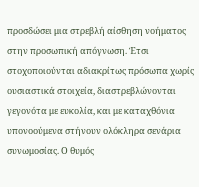προσδώσει μια στρεβλή αίσθηση νοήματος στην προσωπική απόγνωση. Έτσι στοχοποιούνται αδιακρίτως πρόσωπα χωρίς ουσιαστικά στοιχεία, διαστρεβλώνονται γεγονότα με ευκολία, και με καταχθόνια υπονοούμενα στήνουν ολόκληρα σενάρια συνωμοσίας. Ο θυμός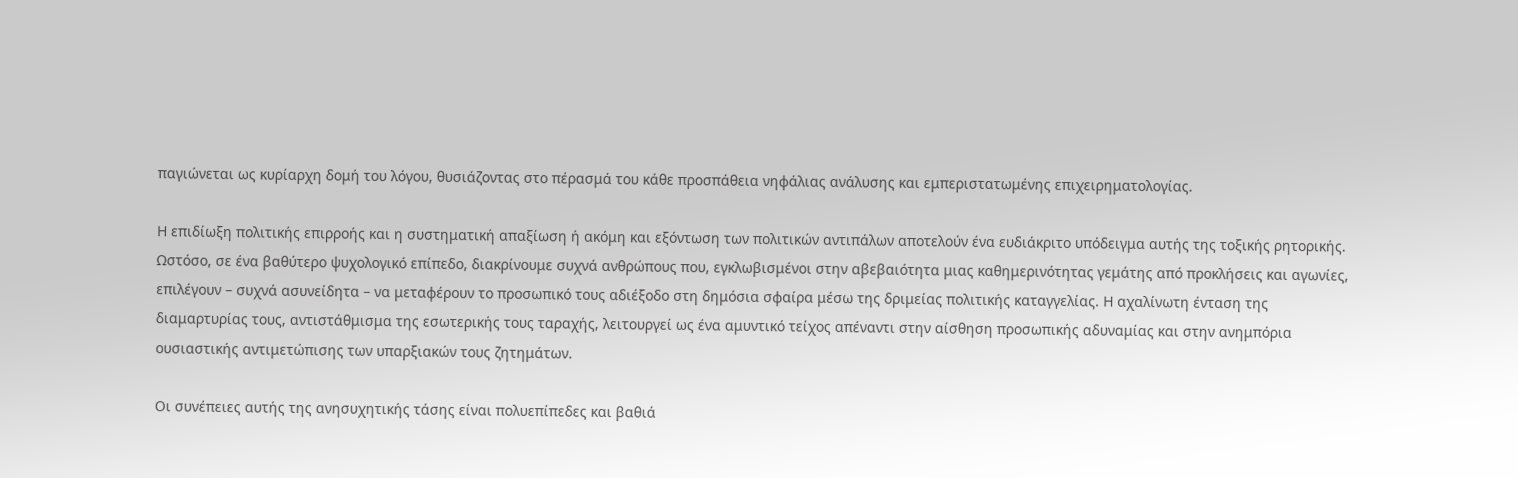παγιώνεται ως κυρίαρχη δομή του λόγου, θυσιάζοντας στο πέρασμά του κάθε προσπάθεια νηφάλιας ανάλυσης και εμπεριστατωμένης επιχειρηματολογίας.

Η επιδίωξη πολιτικής επιρροής και η συστηματική απαξίωση ή ακόμη και εξόντωση των πολιτικών αντιπάλων αποτελούν ένα ευδιάκριτο υπόδειγμα αυτής της τοξικής ρητορικής. Ωστόσο, σε ένα βαθύτερο ψυχολογικό επίπεδο, διακρίνουμε συχνά ανθρώπους που, εγκλωβισμένοι στην αβεβαιότητα μιας καθημερινότητας γεμάτης από προκλήσεις και αγωνίες, επιλέγουν – συχνά ασυνείδητα – να μεταφέρουν το προσωπικό τους αδιέξοδο στη δημόσια σφαίρα μέσω της δριμείας πολιτικής καταγγελίας. Η αχαλίνωτη ένταση της διαμαρτυρίας τους, αντιστάθμισμα της εσωτερικής τους ταραχής, λειτουργεί ως ένα αμυντικό τείχος απέναντι στην αίσθηση προσωπικής αδυναμίας και στην ανημπόρια ουσιαστικής αντιμετώπισης των υπαρξιακών τους ζητημάτων.

Οι συνέπειες αυτής της ανησυχητικής τάσης είναι πολυεπίπεδες και βαθιά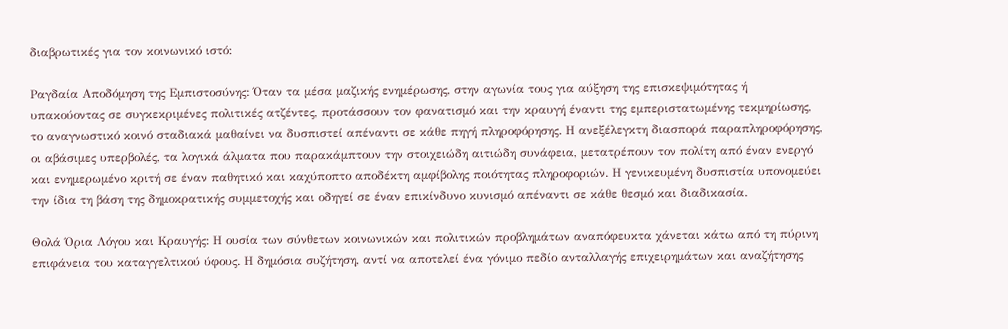διαβρωτικές για τον κοινωνικό ιστό:

Ραγδαία Αποδόμηση της Εμπιστοσύνης: Όταν τα μέσα μαζικής ενημέρωσης, στην αγωνία τους για αύξηση της επισκεψιμότητας ή υπακούοντας σε συγκεκριμένες πολιτικές ατζέντες, προτάσσουν τον φανατισμό και την κραυγή έναντι της εμπεριστατωμένης τεκμηρίωσης, το αναγνωστικό κοινό σταδιακά μαθαίνει να δυσπιστεί απέναντι σε κάθε πηγή πληροφόρησης. Η ανεξέλεγκτη διασπορά παραπληροφόρησης, οι αβάσιμες υπερβολές, τα λογικά άλματα που παρακάμπτουν την στοιχειώδη αιτιώδη συνάφεια, μετατρέπουν τον πολίτη από έναν ενεργό και ενημερωμένο κριτή σε έναν παθητικό και καχύποπτο αποδέκτη αμφίβολης ποιότητας πληροφοριών. Η γενικευμένη δυσπιστία υπονομεύει την ίδια τη βάση της δημοκρατικής συμμετοχής και οδηγεί σε έναν επικίνδυνο κυνισμό απέναντι σε κάθε θεσμό και διαδικασία.

Θολά Όρια Λόγου και Κραυγής: Η ουσία των σύνθετων κοινωνικών και πολιτικών προβλημάτων αναπόφευκτα χάνεται κάτω από τη πύρινη επιφάνεια του καταγγελτικού ύφους. Η δημόσια συζήτηση, αντί να αποτελεί ένα γόνιμο πεδίο ανταλλαγής επιχειρημάτων και αναζήτησης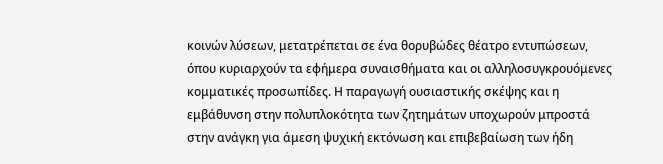κοινών λύσεων, μετατρέπεται σε ένα θορυβώδες θέατρο εντυπώσεων, όπου κυριαρχούν τα εφήμερα συναισθήματα και οι αλληλοσυγκρουόμενες κομματικές προσωπίδες. Η παραγωγή ουσιαστικής σκέψης και η εμβάθυνση στην πολυπλοκότητα των ζητημάτων υποχωρούν μπροστά στην ανάγκη για άμεση ψυχική εκτόνωση και επιβεβαίωση των ήδη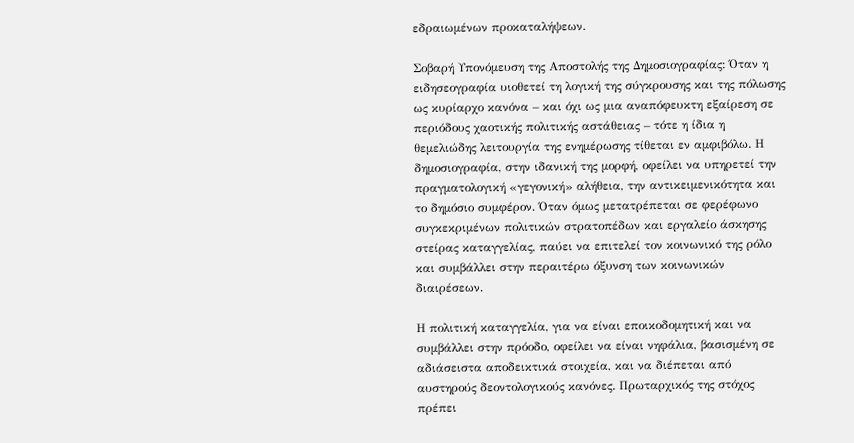εδραιωμένων προκαταλήψεων.

Σοβαρή Υπονόμευση της Αποστολής της Δημοσιογραφίας: Όταν η ειδησεογραφία υιοθετεί τη λογική της σύγκρουσης και της πόλωσης ως κυρίαρχο κανόνα – και όχι ως μια αναπόφευκτη εξαίρεση σε περιόδους χαοτικής πολιτικής αστάθειας – τότε η ίδια η θεμελιώδης λειτουργία της ενημέρωσης τίθεται εν αμφιβόλω. Η δημοσιογραφία, στην ιδανική της μορφή, οφείλει να υπηρετεί την πραγματολογική «γεγονική» αλήθεια, την αντικειμενικότητα και το δημόσιο συμφέρον. Όταν όμως μετατρέπεται σε φερέφωνο συγκεκριμένων πολιτικών στρατοπέδων και εργαλείο άσκησης στείρας καταγγελίας, παύει να επιτελεί τον κοινωνικό της ρόλο και συμβάλλει στην περαιτέρω όξυνση των κοινωνικών διαιρέσεων.

Η πολιτική καταγγελία, για να είναι εποικοδομητική και να συμβάλλει στην πρόοδο, οφείλει να είναι νηφάλια, βασισμένη σε αδιάσειστα αποδεικτικά στοιχεία, και να διέπεται από αυστηρούς δεοντολογικούς κανόνες. Πρωταρχικός της στόχος πρέπει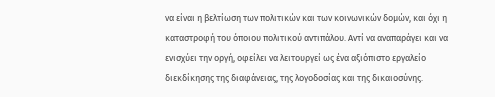να είναι η βελτίωση των πολιτικών και των κοινωνικών δομών, και όχι η καταστροφή του όποιου πολιτικού αντιπάλου. Αντί να αναπαράγει και να ενισχύει την οργή, οφείλει να λειτουργεί ως ένα αξιόπιστο εργαλείο διεκδίκησης της διαφάνειας, της λογοδοσίας και της δικαιοσύνης.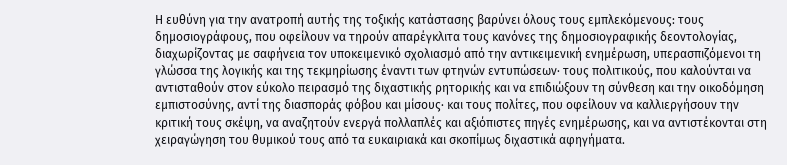Η ευθύνη για την ανατροπή αυτής της τοξικής κατάστασης βαρύνει όλους τους εμπλεκόμενους: τους δημοσιογράφους, που οφείλουν να τηρούν απαρέγκλιτα τους κανόνες της δημοσιογραφικής δεοντολογίας, διαχωρίζοντας με σαφήνεια τον υποκειμενικό σχολιασμό από την αντικειμενική ενημέρωση, υπερασπιζόμενοι τη γλώσσα της λογικής και της τεκμηρίωσης έναντι των φτηνών εντυπώσεων· τους πολιτικούς, που καλούνται να αντισταθούν στον εύκολο πειρασμό της διχαστικής ρητορικής και να επιδιώξουν τη σύνθεση και την οικοδόμηση εμπιστοσύνης, αντί της διασποράς φόβου και μίσους· και τους πολίτες, που οφείλουν να καλλιεργήσουν την κριτική τους σκέψη, να αναζητούν ενεργά πολλαπλές και αξιόπιστες πηγές ενημέρωσης, και να αντιστέκονται στη χειραγώγηση του θυμικού τους από τα ευκαιριακά και σκοπίμως διχαστικά αφηγήματα.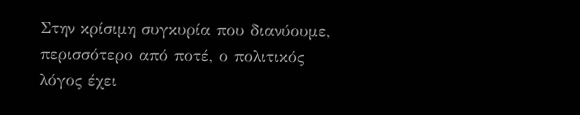Στην κρίσιμη συγκυρία που διανύουμε, περισσότερο από ποτέ, ο πολιτικός λόγος έχει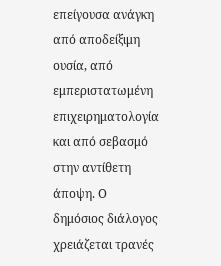επείγουσα ανάγκη από αποδείξιμη ουσία, από εμπεριστατωμένη επιχειρηματολογία και από σεβασμό στην αντίθετη άποψη. Ο δημόσιος διάλογος χρειάζεται τρανές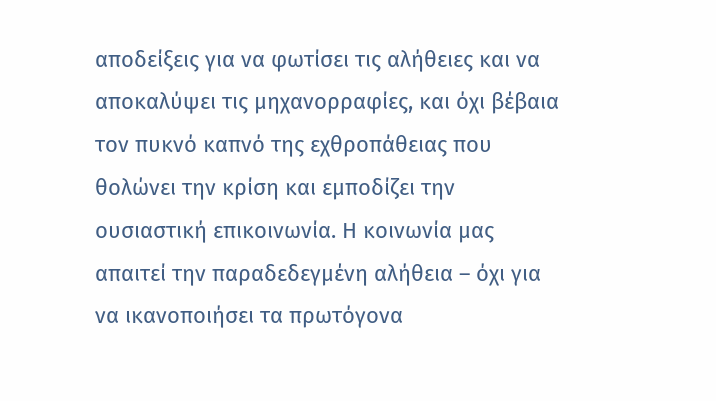αποδείξεις για να φωτίσει τις αλήθειες και να αποκαλύψει τις μηχανορραφίες, και όχι βέβαια τον πυκνό καπνό της εχθροπάθειας που θολώνει την κρίση και εμποδίζει την ουσιαστική επικοινωνία. Η κοινωνία μας απαιτεί την παραδεδεγμένη αλήθεια – όχι για να ικανοποιήσει τα πρωτόγονα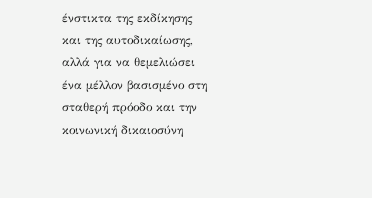ένστικτα της εκδίκησης και της αυτοδικαίωσης, αλλά για να θεμελιώσει ένα μέλλον βασισμένο στη σταθερή πρόοδο και την κοινωνική δικαιοσύνη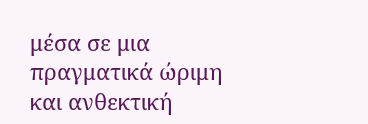μέσα σε μια πραγματικά ώριμη και ανθεκτική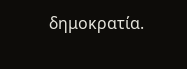δημοκρατία.